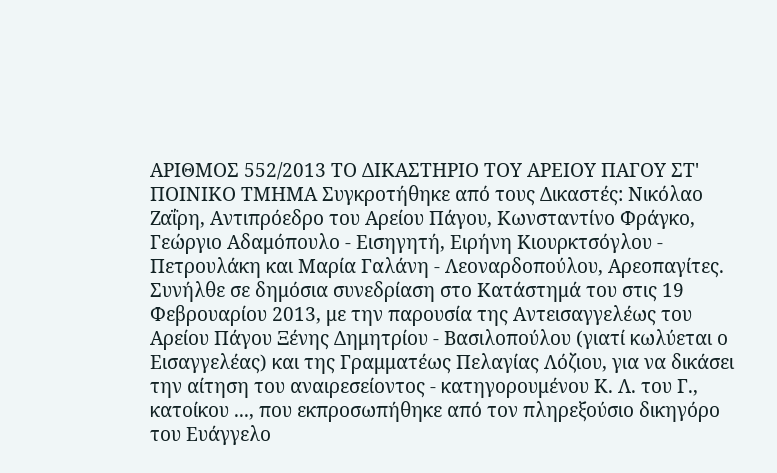ΑΡΙΘΜΟΣ 552/2013 ΤΟ ΔΙΚΑΣΤΗΡΙΟ ΤΟΥ ΑΡΕΙΟΥ ΠΑΓΟΥ ΣΤ' ΠΟΙΝΙΚΟ ΤΜΗΜΑ Συγκροτήθηκε από τους Δικαστές: Νικόλαο Ζαΐρη, Αντιπρόεδρο του Αρείου Πάγου, Κωνσταντίνο Φράγκο, Γεώργιο Αδαμόπουλο - Εισηγητή, Ειρήνη Κιουρκτσόγλου - Πετρουλάκη και Μαρία Γαλάνη - Λεοναρδοπούλου, Αρεοπαγίτες. Συνήλθε σε δημόσια συνεδρίαση στο Κατάστημά του στις 19 Φεβρουαρίου 2013, με την παρουσία της Αντεισαγγελέως του Αρείου Πάγου Ξένης Δημητρίου - Βασιλοπούλου (γιατί κωλύεται ο Εισαγγελέας) και της Γραμματέως Πελαγίας Λόζιου, για να δικάσει την αίτηση του αναιρεσείοντος - κατηγορουμένου Κ. Λ. του Γ., κατοίκου ..., που εκπροσωπήθηκε από τον πληρεξούσιο δικηγόρο του Ευάγγελο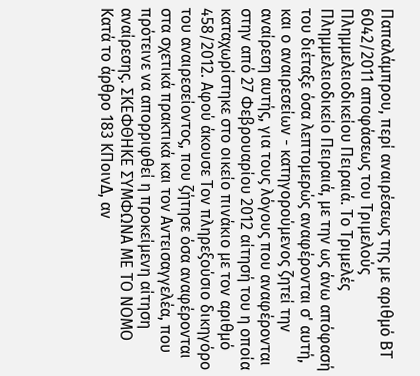Παπαλάμπρου, περί αναιρέσεως της με αριθμό ΒΤ 6042/2011 αποφάσεως του Τριμελούς Πλημμελειοδικείου Πειραιά. Το Τριμελές Πλημμελειοδικείο Πειραιά, με την ως άνω απόφασή του διέταξε όσα λεπτομερώς αναφέρονται σ' αυτή, και ο αναιρεσείων - κατηγορούμενος ζητεί την αναίρεση αυτής, για τους λόγους που αναφέρονται στην από 27 Φεβρουαρίου 2012 αίτησή του η οποία καταχωρίστηκε στο οικείο πινάκιο με τον αριθμό 458/2012. Αφού άκουσε Τον πληρεξούσιο δικηγόρο του αναιρεσείοντος, που ζήτησε όσα αναφέρονται στα σχετικά πρακτικά και τον Αντεισαγγελέα, που πρότεινε να απορριφθεί η προκείμενη αίτηση αναίρεσης. ΣΚΕΦΘΗΚΕ ΣΥΜΦΩΝΑ ΜΕ ΤΟ ΝΟΜΟ Κατά το άρθρο 183 ΚΠοινΔ, αν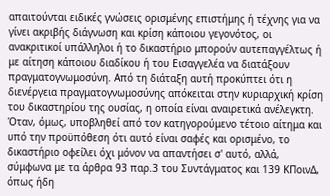απαιτούνται ειδικές γνώσεις ορισμένης επιστήμης ή τέχνης για να γίνει ακριβής διάγνωση και κρίση κάποιου γεγονότος, οι ανακριτικοί υπάλληλοι ή το δικαστήριο μπορούν αυτεπαγγέλτως ή με αίτηση κάποιου διαδίκου ή του Εισαγγελέα να διατάξουν πραγματογνωμοσύνη. Από τη διάταξη αυτή προκύπτει ότι η διενέργεια πραγματογνωμοσύνης απόκειται στην κυριαρχική κρίση του δικαστηρίου της ουσίας, η οποία είναι αναιρετικά ανέλεγκτη. Όταν, όμως, υποβληθεί από τον κατηγορούμενο τέτοιο αίτημα και υπό την προϋπόθεση ότι αυτό είναι σαφές και ορισμένο, το δικαστήριο οφείλει όχι μόνον να απαντήσει σ' αυτό, αλλά, σύμφωνα με τα άρθρα 93 παρ.3 του Συντάγματος και 139 ΚΠοινΔ, όπως ήδη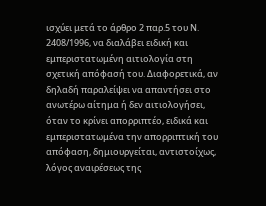ισχύει μετά το άρθρο 2 παρ.5 του Ν. 2408/1996, να διαλάβει ειδική και εμπεριστατωμένη αιτιολογία στη σχετική απόφασή του. Διαφορετικά, αν δηλαδή παραλείψει να απαντήσει στο ανωτέρω αίτημα ή δεν αιτιολογήσει, όταν το κρίνει απορριπτέο, ειδικά και εμπεριστατωμένα την απορριπτική του απόφαση, δημιουργείται, αντιστοίχως, λόγος αναιρέσεως της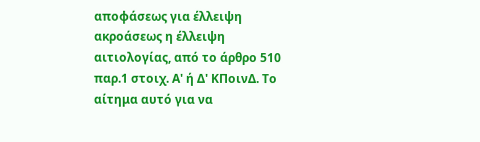αποφάσεως για έλλειψη ακροάσεως η έλλειψη αιτιολογίας, από το άρθρο 510 παρ.1 στοιχ. Α' ή Δ' ΚΠοινΔ. Το αίτημα αυτό για να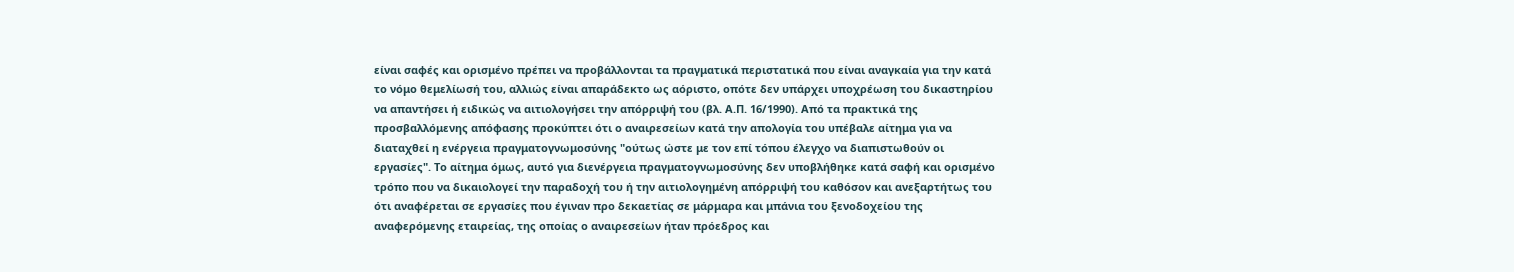είναι σαφές και ορισμένο πρέπει να προβάλλονται τα πραγματικά περιστατικά που είναι αναγκαία για την κατά το νόμο θεμελίωσή του, αλλιώς είναι απαράδεκτο ως αόριστο, οπότε δεν υπάρχει υποχρέωση του δικαστηρίου να απαντήσει ή ειδικώς να αιτιολογήσει την απόρριψή του (βλ. Α.Π. 16/1990). Από τα πρακτικά της προσβαλλόμενης απόφασης προκύπτει ότι ο αναιρεσείων κατά την απολογία του υπέβαλε αίτημα για να διαταχθεί η ενέργεια πραγματογνωμοσύνης "ούτως ώστε με τον επί τόπου έλεγχο να διαπιστωθούν οι εργασίες". Το αίτημα όμως, αυτό για διενέργεια πραγματογνωμοσύνης δεν υποβλήθηκε κατά σαφή και ορισμένο τρόπο που να δικαιολογεί την παραδοχή του ή την αιτιολογημένη απόρριψή του καθόσον και ανεξαρτήτως του ότι αναφέρεται σε εργασίες που έγιναν προ δεκαετίας σε μάρμαρα και μπάνια του ξενοδοχείου της αναφερόμενης εταιρείας, της οποίας ο αναιρεσείων ήταν πρόεδρος και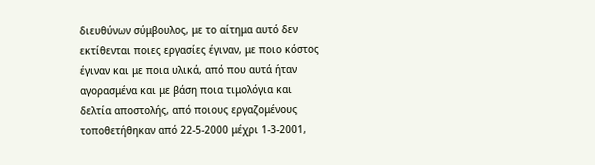διευθύνων σύμβουλος, με το αίτημα αυτό δεν εκτίθενται ποιες εργασίες έγιναν, με ποιο κόστος έγιναν και με ποια υλικά, από που αυτά ήταν αγορασμένα και με βάση ποια τιμολόγια και δελτία αποστολής, από ποιους εργαζομένους τοποθετήθηκαν από 22-5-2000 μέχρι 1-3-2001,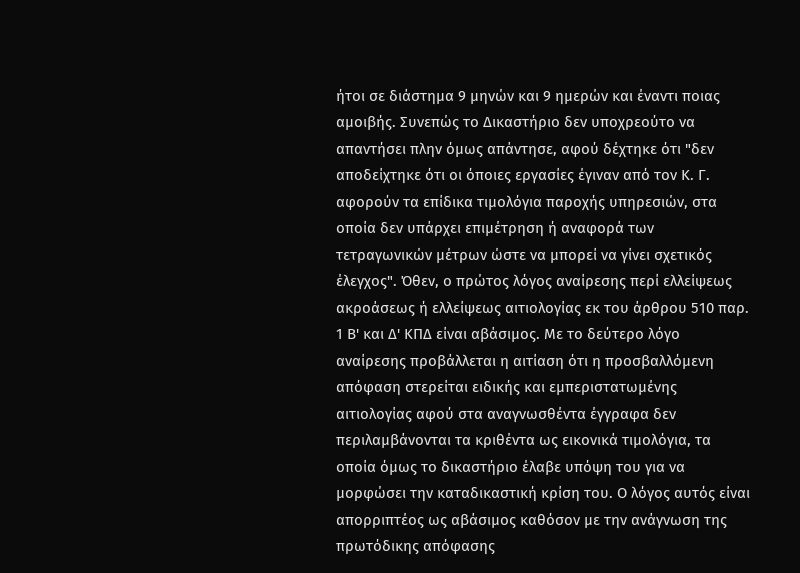ήτοι σε διάστημα 9 μηνών και 9 ημερών και έναντι ποιας αμοιβής. Συνεπώς το Δικαστήριο δεν υποχρεούτο να απαντήσει πλην όμως απάντησε, αφού δέχτηκε ότι "δεν αποδείχτηκε ότι οι όποιες εργασίες έγιναν από τον Κ. Γ. αφορούν τα επίδικα τιμολόγια παροχής υπηρεσιών, στα οποία δεν υπάρχει επιμέτρηση ή αναφορά των τετραγωνικών μέτρων ώστε να μπορεί να γίνει σχετικός έλεγχος". Όθεν, ο πρώτος λόγος αναίρεσης περί ελλείψεως ακροάσεως ή ελλείψεως αιτιολογίας εκ του άρθρου 510 παρ. 1 Β' και Δ' ΚΠΔ είναι αβάσιμος. Με το δεύτερο λόγο αναίρεσης προβάλλεται η αιτίαση ότι η προσβαλλόμενη απόφαση στερείται ειδικής και εμπεριστατωμένης αιτιολογίας αφού στα αναγνωσθέντα έγγραφα δεν περιλαμβάνονται τα κριθέντα ως εικονικά τιμολόγια, τα οποία όμως το δικαστήριο έλαβε υπόψη του για να μορφώσει την καταδικαστική κρίση του. Ο λόγος αυτός είναι απορριπτέος ως αβάσιμος καθόσον με την ανάγνωση της πρωτόδικης απόφασης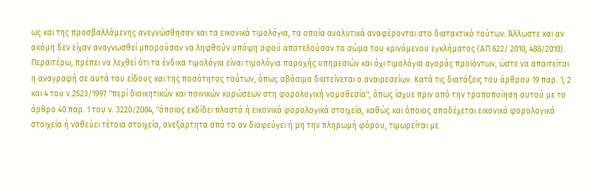ως και της προσβαλλόμενης ανεγνώσθησαν και τα εικονικά τιμολόγια, τα οποία αναλυτικά αναφέρονται στο διατακτικό τούτων. Άλλωστε και αν ακόμη δεν είχαν αναγνωσθεί μπορούσαν να ληφθούν υπόψη αφού αποτελούσαν το σώμα του κρινόμενου εγκλήματος (ΑΠ 622/ 2010, 488/2010). Περαιτέρω, πρέπει να λεχθεί ότι τα ένδικα τιμολόγια είναι τιμολόγια παροχής υπηρεσιών και όχι τιμολόγια αγοράς προϊόντων, ώστε να απαιτείται η αναγραφή σε αυτά του είδους και της ποσότητος τούτων, όπως αβάσιμα διατείνεται ο αναιρεσείων. Κατά τις διατάξεις του άρθρου 19 παρ. 1, 2 και 4 του ν.2523/1997 "περί διοικητικών και ποινικών κυρώσεων στη φορολογική νομοθεσία", όπως ίσχυε πριν από την τροποποίηση αυτού με το άρθρο 40 παρ. 1 του ν. 3220/2004, "όποιος εκδίδει πλαστά ή εικονικά φορολογικά στοιχεία, καθώς και όποιος αποδέχεται εικονικά φορολογικά στοιχεία ή νοθεύει τέτοια στοιχεία, ανεξάρτητα από το αν διαφεύγει ή μη την πληρωμή φόρου, τιμωρείται με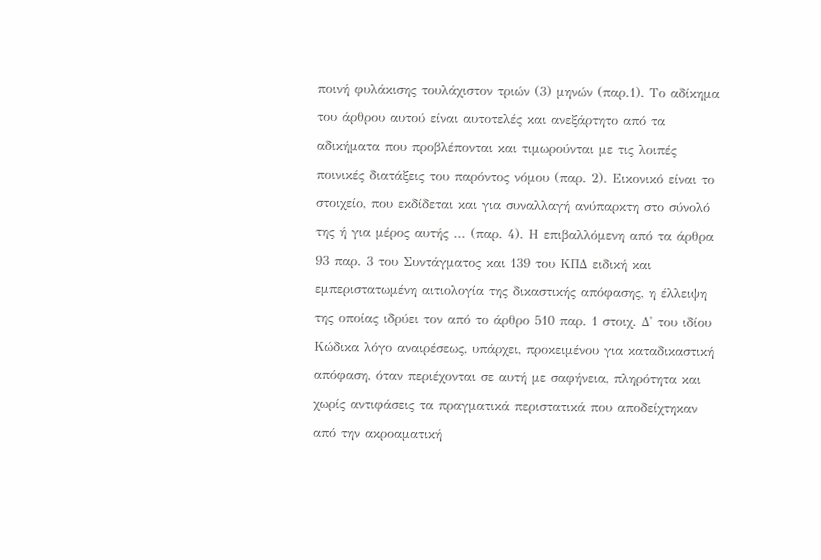ποινή φυλάκισης τουλάχιστον τριών (3) μηνών (παρ.1). Το αδίκημα του άρθρου αυτού είναι αυτοτελές και ανεξάρτητο από τα αδικήματα που προβλέπονται και τιμωρούνται με τις λοιπές ποινικές διατάξεις του παρόντος νόμου (παρ. 2). Εικονικό είναι το στοιχείο, που εκδίδεται και για συναλλαγή ανύπαρκτη στο σύνολό της ή για μέρος αυτής ... (παρ. 4). Η επιβαλλόμενη από τα άρθρα 93 παρ. 3 του Συντάγματος και 139 του ΚΠΔ ειδική και εμπεριστατωμένη αιτιολογία της δικαστικής απόφασης, η έλλειψη της οποίας ιδρύει τον από το άρθρο 510 παρ. 1 στοιχ. Δ' του ιδίου Κώδικα λόγο αναιρέσεως, υπάρχει, προκειμένου για καταδικαστική απόφαση, όταν περιέχονται σε αυτή με σαφήνεια, πληρότητα και χωρίς αντιφάσεις τα πραγματικά περιστατικά που αποδείχτηκαν από την ακροαματική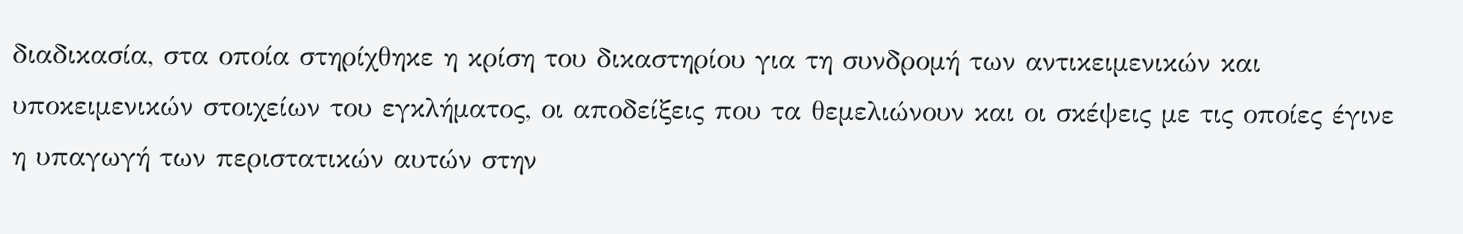διαδικασία, στα οποία στηρίχθηκε η κρίση του δικαστηρίου για τη συνδρομή των αντικειμενικών και υποκειμενικών στοιχείων του εγκλήματος, οι αποδείξεις που τα θεμελιώνουν και οι σκέψεις με τις οποίες έγινε η υπαγωγή των περιστατικών αυτών στην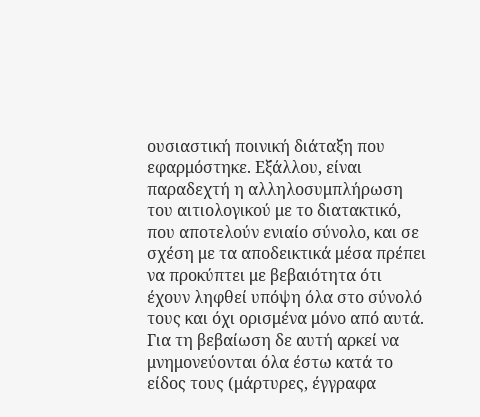ουσιαστική ποινική διάταξη που εφαρμόστηκε. Εξάλλου, είναι παραδεχτή η αλληλοσυμπλήρωση του αιτιολογικού με το διατακτικό, που αποτελούν ενιαίο σύνολο, και σε σχέση με τα αποδεικτικά μέσα πρέπει να προκύπτει με βεβαιότητα ότι έχουν ληφθεί υπόψη όλα στο σύνολό τους και όχι ορισμένα μόνο από αυτά. Για τη βεβαίωση δε αυτή αρκεί να μνημονεύονται όλα έστω κατά το είδος τους (μάρτυρες, έγγραφα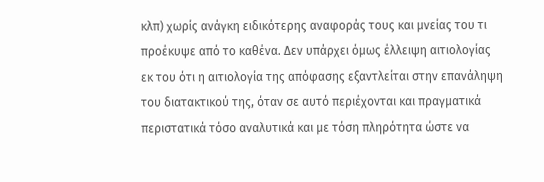κλπ) χωρίς ανάγκη ειδικότερης αναφοράς τους και μνείας του τι προέκυψε από το καθένα. Δεν υπάρχει όμως έλλειψη αιτιολογίας εκ του ότι η αιτιολογία της απόφασης εξαντλείται στην επανάληψη του διατακτικού της, όταν σε αυτό περιέχονται και πραγματικά περιστατικά τόσο αναλυτικά και με τόση πληρότητα ώστε να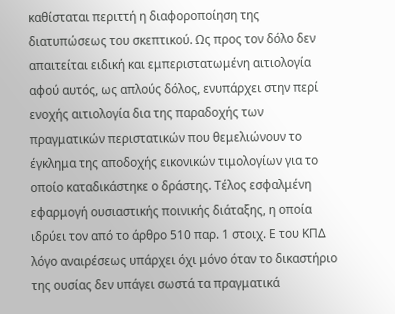καθίσταται περιττή η διαφοροποίηση της διατυπώσεως του σκεπτικού. Ως προς τον δόλο δεν απαιτείται ειδική και εμπεριστατωμένη αιτιολογία αφού αυτός, ως απλούς δόλος, ενυπάρχει στην περί ενοχής αιτιολογία δια της παραδοχής των πραγματικών περιστατικών που θεμελιώνουν το έγκλημα της αποδοχής εικονικών τιμολογίων για το οποίο καταδικάστηκε ο δράστης. Τέλος εσφαλμένη εφαρμογή ουσιαστικής ποινικής διάταξης, η οποία ιδρύει τον από το άρθρο 510 παρ. 1 στοιχ. Ε του ΚΠΔ λόγο αναιρέσεως υπάρχει όχι μόνο όταν το δικαστήριο της ουσίας δεν υπάγει σωστά τα πραγματικά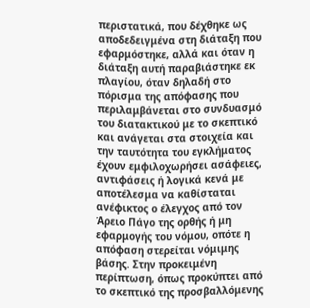περιστατικά, που δέχθηκε ως αποδεδειγμένα στη διάταξη που εφαρμόστηκε, αλλά και όταν η διάταξη αυτή παραβιάστηκε εκ πλαγίου, όταν δηλαδή στο πόρισμα της απόφασης που περιλαμβάνεται στο συνδυασμό του διατακτικού με το σκεπτικό και ανάγεται στα στοιχεία και την ταυτότητα του εγκλήματος έχουν εμφιλοχωρήσει ασάφειες, αντιφάσεις ή λογικά κενά με αποτέλεσμα να καθίσταται ανέφικτος ο έλεγχος από τον Άρειο Πάγο της ορθής ή μη εφαρμογής του νόμου, οπότε η απόφαση στερείται νόμιμης βάσης. Στην προκειμένη περίπτωση, όπως προκύπτει από το σκεπτικό της προσβαλλόμενης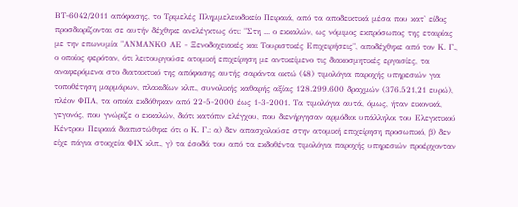ΒΤ-6042/2011 απόφασης, το Τριμελές Πλημμελειοδικείο Πειραιά, από τα αποδεικτικά μέσα που κατ' είδος προσδιορίζονται σε αυτήν δέχθηκε ανελέγκτως ότι: "Στη ... ο εκκαλών, ως νόμιμος εκπρόσωπος της εταιρίας με την επωνυμία "ΑΝΜΑΝΚΟ ΑΕ - Ξενοδοχειακές και Τουριστικές Επιχειρήσεις", αποδέχθηκε από τον Κ. Γ., ο οποίος φερόταν, ότι λειτουργούσε ατομική επιχείρηση με αντικείμενο τις διακοσμητικές εργασίες, τα αναφερόμενα στο διατακτικό της απόφασης αυτής σαράντα οκτώ (48) τιμολόγια παροχής υπηρεσιών για τοποθέτηση μαρμάρων, πλακιδίων κλπ., συνολικής καθαρής αξίας 128.299.600 δραχμών (376.521,21 ευρώ), πλέον ΦΠΑ, τα οποία εκδόθηκαν από 22-5-2000 έως 1-3-2001. Τα τιμολόγια αυτά, όμως, ήταν εικονικά, γεγονός, που γνώριζε ο εκκαλών, διότι κατόπιν ελέγχου, που διενήργησαν αρμόδιοι υπάλληλοι του Ελεγκτικού Κέντρου Πειραιά διαπιστώθηκε ότι ο Κ. Γ.: α) δεν απασχολούσε στην ατομική επιχείρηση προσωπικό, β) δεν είχε πάγια στοιχεία ΦΙΧ κλπ., γ) τα έσοδά του από τα εκδοθέντα τιμολόγια παροχής υπηρεσιών προέρχονταν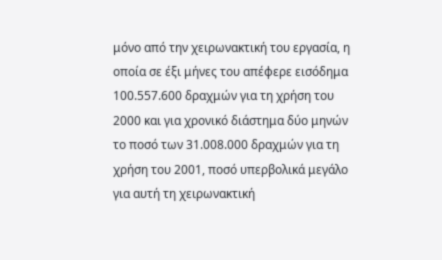μόνο από την χειρωνακτική του εργασία, η οποία σε έξι μήνες του απέφερε εισόδημα 100.557.600 δραχμών για τη χρήση του 2000 και για χρονικό διάστημα δύο μηνών το ποσό των 31.008.000 δραχμών για τη χρήση του 2001, ποσό υπερβολικά μεγάλο για αυτή τη χειρωνακτική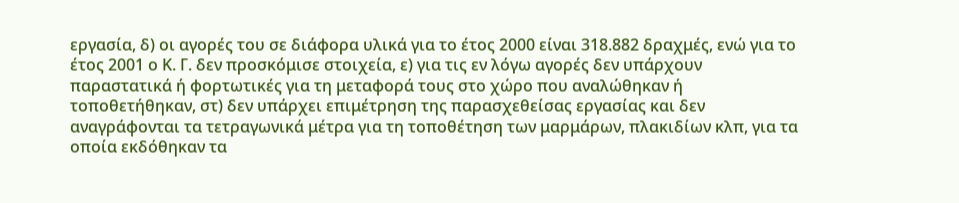εργασία, δ) οι αγορές του σε διάφορα υλικά για το έτος 2000 είναι 318.882 δραχμές, ενώ για το έτος 2001 ο Κ. Γ. δεν προσκόμισε στοιχεία, ε) για τις εν λόγω αγορές δεν υπάρχουν παραστατικά ή φορτωτικές για τη μεταφορά τους στο χώρο που αναλώθηκαν ή τοποθετήθηκαν, στ) δεν υπάρχει επιμέτρηση της παρασχεθείσας εργασίας και δεν αναγράφονται τα τετραγωνικά μέτρα για τη τοποθέτηση των μαρμάρων, πλακιδίων κλπ, για τα οποία εκδόθηκαν τα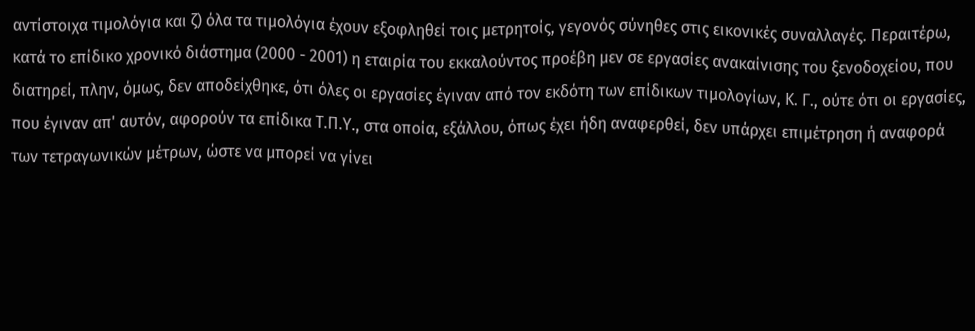αντίστοιχα τιμολόγια και ζ) όλα τα τιμολόγια έχουν εξοφληθεί τοις μετρητοίς, γεγονός σύνηθες στις εικονικές συναλλαγές. Περαιτέρω, κατά το επίδικο χρονικό διάστημα (2000 - 2001) η εταιρία του εκκαλούντος προέβη μεν σε εργασίες ανακαίνισης του ξενοδοχείου, που διατηρεί, πλην, όμως, δεν αποδείχθηκε, ότι όλες οι εργασίες έγιναν από τον εκδότη των επίδικων τιμολογίων, Κ. Γ., ούτε ότι οι εργασίες, που έγιναν απ' αυτόν, αφορούν τα επίδικα Τ.Π.Υ., στα οποία, εξάλλου, όπως έχει ήδη αναφερθεί, δεν υπάρχει επιμέτρηση ή αναφορά των τετραγωνικών μέτρων, ώστε να μπορεί να γίνει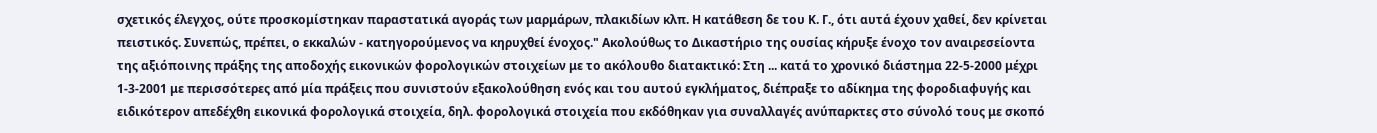σχετικός έλεγχος, ούτε προσκομίστηκαν παραστατικά αγοράς των μαρμάρων, πλακιδίων κλπ. Η κατάθεση δε του Κ. Γ., ότι αυτά έχουν χαθεί, δεν κρίνεται πειστικός. Συνεπώς, πρέπει, ο εκκαλών - κατηγορούμενος να κηρυχθεί ένοχος." Ακολούθως το Δικαστήριο της ουσίας κήρυξε ένοχο τον αναιρεσείοντα της αξιόποινης πράξης της αποδοχής εικονικών φορολογικών στοιχείων με το ακόλουθο διατακτικό: Στη ... κατά το χρονικό διάστημα 22-5-2000 μέχρι 1-3-2001 με περισσότερες από μία πράξεις που συνιστούν εξακολούθηση ενός και του αυτού εγκλήματος, διέπραξε το αδίκημα της φοροδιαφυγής και ειδικότερον απεδέχθη εικονικά φορολογικά στοιχεία, δηλ. φορολογικά στοιχεία που εκδόθηκαν για συναλλαγές ανύπαρκτες στο σύνολό τους με σκοπό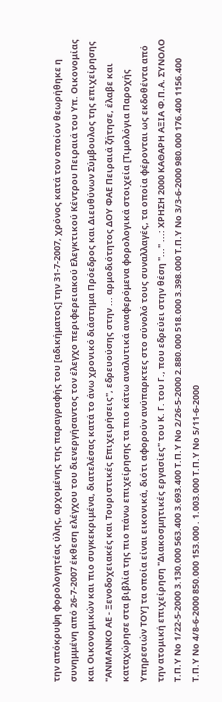την απόκρυψη φορολογητέας ύλης, αρχομένης της παραγραφής του [αδικήματος] την 31-7-2007, χρόνος κατά τον οποίον θεωρήθηκε η συνημμένη από 26-7-2007 έκθεση ελέγχου του διενεργήσαντος τον έλεγχο περιφερειακού Ελεγκτικού Κέντρου Πειραιά του Υπ. Οικονομίας και Οικονομικών και πιο συγκεκριμένα, διατελέσας κατά το άνω χρονικό διάστημα Πρόεδρος και Διευθύνων Σύμβουλος της επιχείρησης "ΑΝΜΑΝΚΟ ΑΕ - Ξενοδοχειακές και Τουριστικές Επιχειρήσεις", εδρευούσης στην ... αρμοδιότητος ΔΟΥ ΦΑΕ Πειραιά ζήτησε, έλαβε και καταχώρησε στα βιβλία της πιο πάνω επιχείρησης τα πιο κάτω αναλυτικά αναφερόμενα φορολογικά στοιχεία [Τιμολόγια Παροχής Υπηρεσιών ΤΟΥ] τα οποία είναι εικονικά, διότι αφορούν ανύπαρκτες στο σύνολό τους συναλλαγές, τα οποία φέρονται ως εκδοθέντα από την ατομική επιχείρηση "Διακοσμητικές εργασίες" του Κ. Γ. του Γ., που εδρεύει στην θέση "..." ...: ΧΡΗΣΗ 2000 ΚΑΘΑΡΗ ΑΞΙΑ Φ.Π.Α. ΣΥΝΟΛΟ Τ.Π.Υ Νο 1/22-5-2000 3.130.000 563.400 3.693.400 Τ.Π.Υ Νο 2/26-5-2000 2.880.000 518.000 3.398.000 Τ.Π.Υ Νο 3/3-6-2000 980.000 176.400 1156.400 Τ.Π.Υ Νο 4/8-6-2000 850.000 153.000 . 1.003.000 Τ.Π.Υ Νο 5/11-6-2000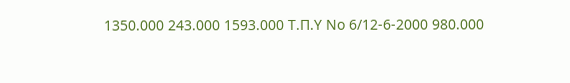1350.000 243.000 1593.000 Τ.Π.Υ Νο 6/12-6-2000 980.000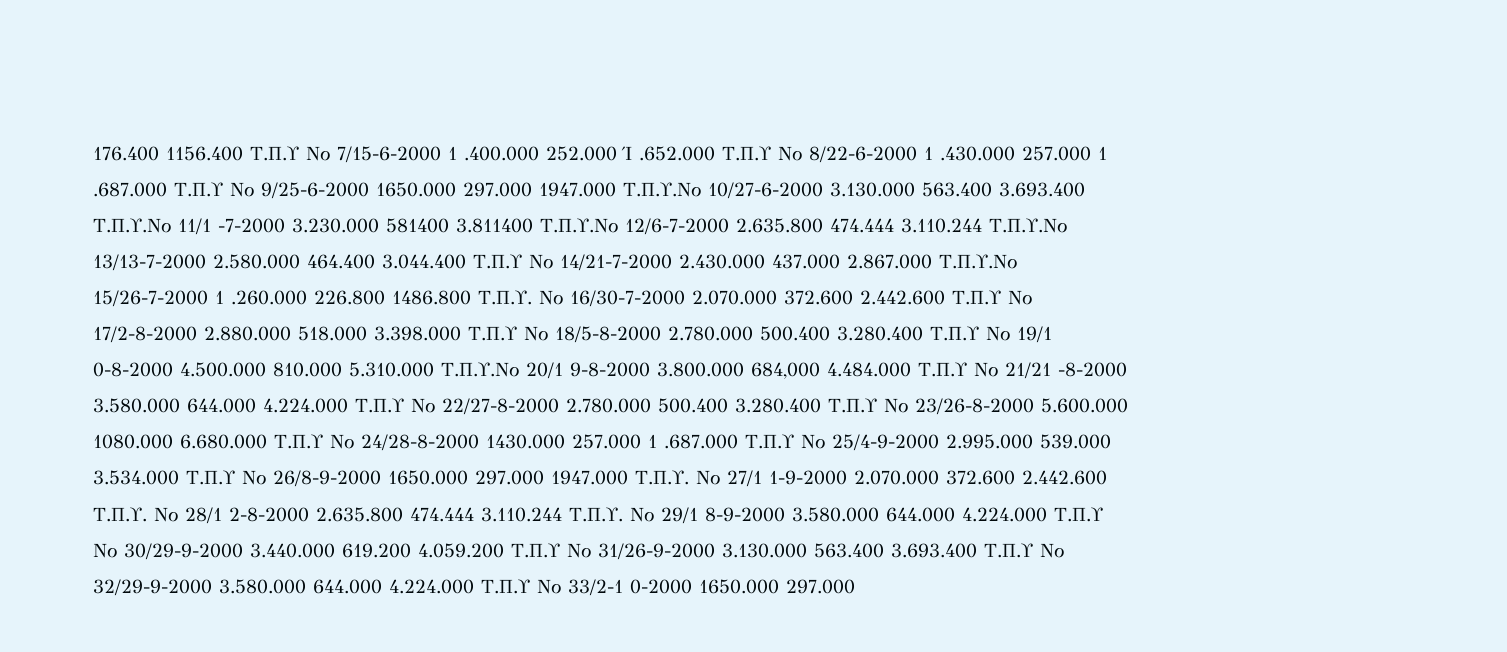176.400 1156.400 Τ.Π.Υ Νο 7/15-6-2000 1 .400.000 252.000 Ί .652.000 Τ.Π.Υ Νο 8/22-6-2000 1 .430.000 257.000 1 .687.000 Τ.Π.Υ Νο 9/25-6-2000 1650.000 297.000 1947.000 Τ.Π.Υ.Νο 10/27-6-2000 3.130.000 563.400 3.693.400 Τ.Π.Υ.Νο 11/1 -7-2000 3.230.000 581400 3.811400 Τ.Π.Υ.Νο 12/6-7-2000 2.635.800 474.444 3.110.244 Τ.Π.Υ.Νο 13/13-7-2000 2.580.000 464.400 3.044.400 Τ.Π.Υ Νο 14/21-7-2000 2.430.000 437.000 2.867.000 Τ.Π.Υ.Νο 15/26-7-2000 1 .260.000 226.800 1486.800 Τ.Π.Υ. Νο 16/30-7-2000 2.070.000 372.600 2.442.600 Τ.Π.Υ Νο 17/2-8-2000 2.880.000 518.000 3.398.000 Τ.Π.Υ Νο 18/5-8-2000 2.780.000 500.400 3.280.400 Τ.Π.Υ Νο 19/1 0-8-2000 4.500.000 810.000 5.310.000 Τ.Π.Υ.Νο 20/1 9-8-2000 3.800.000 684,000 4.484.000 Τ.Π.Υ Νο 21/21 -8-2000 3.580.000 644.000 4.224.000 Τ.Π.Υ Νο 22/27-8-2000 2.780.000 500.400 3.280.400 Τ.Π.Υ Νο 23/26-8-2000 5.600.000 1080.000 6.680.000 Τ.Π.Υ Νο 24/28-8-2000 1430.000 257.000 1 .687.000 Τ.Π.Υ Νο 25/4-9-2000 2.995.000 539.000 3.534.000 Τ.Π.Υ Νο 26/8-9-2000 1650.000 297.000 1947.000 Τ.Π.Υ. Νο 27/1 1-9-2000 2.070.000 372.600 2.442.600 Τ.Π.Υ. Νο 28/1 2-8-2000 2.635.800 474.444 3.110.244 Τ.Π.Υ. Νο 29/1 8-9-2000 3.580.000 644.000 4.224.000 Τ.Π.Υ Νο 30/29-9-2000 3.440.000 619.200 4.059.200 Τ.Π.Υ Νο 31/26-9-2000 3.130.000 563.400 3.693.400 Τ.Π.Υ Νο 32/29-9-2000 3.580.000 644.000 4.224.000 Τ.Π.Υ Νο 33/2-1 0-2000 1650.000 297.000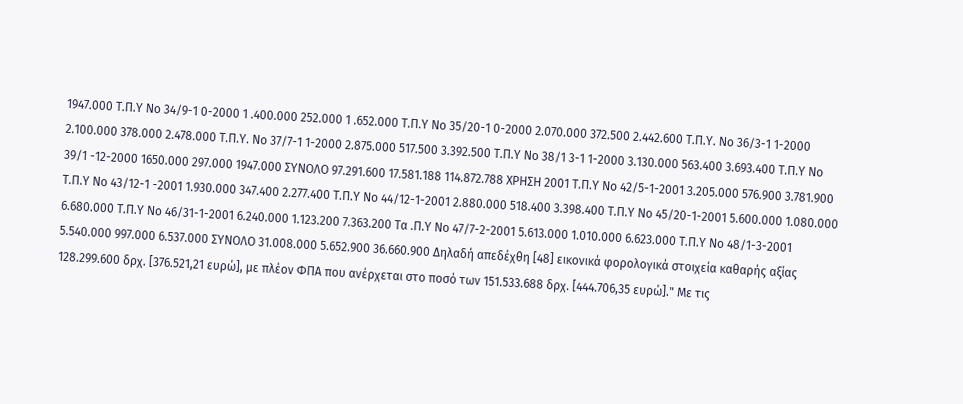1947.000 Τ.Π.Υ Νο 34/9-1 0-2000 1 .400.000 252.000 1 .652.000 Τ.Π.Υ Νο 35/20-1 0-2000 2.070.000 372.500 2.442.600 Τ.Π.Υ. Νο 36/3-1 1-2000 2.100.000 378.000 2.478.000 Τ.Π.Υ. Νο 37/7-1 1-2000 2.875.000 517.500 3.392.500 Τ.Π.Υ Νο 38/1 3-1 1-2000 3.130.000 563.400 3.693.400 Τ.Π.Υ Νο 39/1 -12-2000 1650.000 297.000 1947.000 ΣΥΝΟΛΟ 97.291.600 17.581.188 114.872.788 ΧΡΗΣΗ 2001 Τ.Π.Υ Νο 42/5-1-2001 3.205.000 576.900 3.781.900 Τ.Π.Υ Νο 43/12-1 -2001 1.930.000 347.400 2.277.400 Τ.Π.Υ Νο 44/12-1-2001 2.880.000 518.400 3.398.400 Τ.Π.Υ Νο 45/20-1-2001 5.600.000 1.080.000 6.680.000 Τ.Π.Υ Νο 46/31-1-2001 6.240.000 1.123.200 7.363.200 Τα .Π.Υ Νο 47/7-2-2001 5.613.000 1.010.000 6.623.000 Τ.Π.Υ Νο 48/1-3-2001 5.540.000 997.000 6.537.000 ΣΥΝΟΛΟ 31.008.000 5.652.900 36.660.900 Δηλαδή απεδέχθη [48] εικονικά φορολογικά στοιχεία καθαρής αξίας 128.299.600 δρχ. [376.521,21 ευρώ], με πλέον ΦΠΑ που ανέρχεται στο ποσό των 151.533.688 δρχ. [444.706,35 ευρώ]." Με τις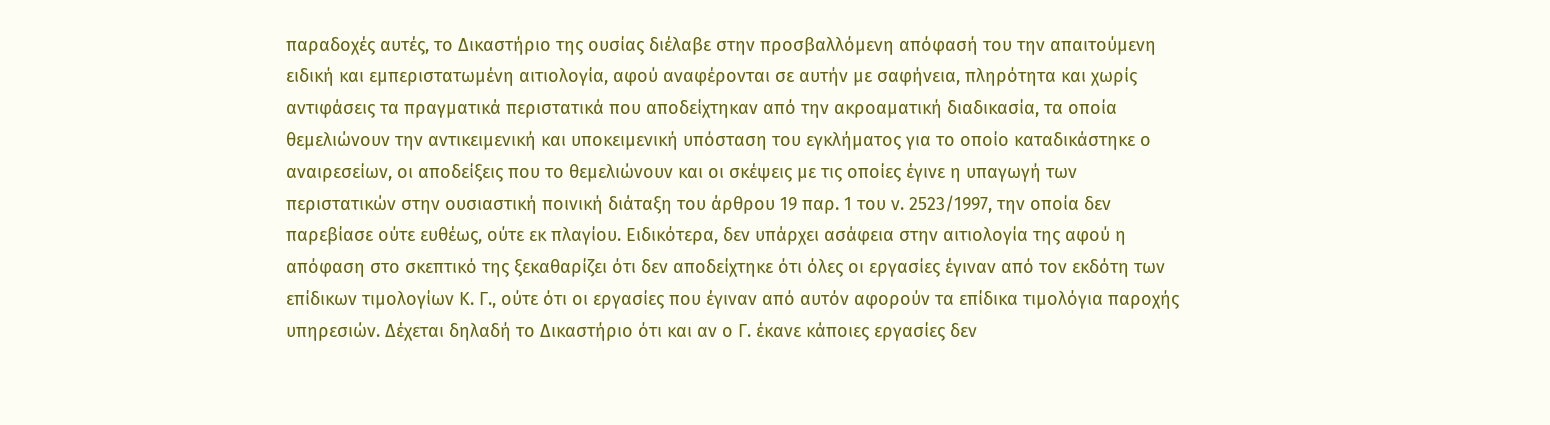παραδοχές αυτές, το Δικαστήριο της ουσίας διέλαβε στην προσβαλλόμενη απόφασή του την απαιτούμενη ειδική και εμπεριστατωμένη αιτιολογία, αφού αναφέρονται σε αυτήν με σαφήνεια, πληρότητα και χωρίς αντιφάσεις τα πραγματικά περιστατικά που αποδείχτηκαν από την ακροαματική διαδικασία, τα οποία θεμελιώνουν την αντικειμενική και υποκειμενική υπόσταση του εγκλήματος για το οποίο καταδικάστηκε ο αναιρεσείων, οι αποδείξεις που το θεμελιώνουν και οι σκέψεις με τις οποίες έγινε η υπαγωγή των περιστατικών στην ουσιαστική ποινική διάταξη του άρθρου 19 παρ. 1 του ν. 2523/1997, την οποία δεν παρεβίασε ούτε ευθέως, ούτε εκ πλαγίου. Ειδικότερα, δεν υπάρχει ασάφεια στην αιτιολογία της αφού η απόφαση στο σκεπτικό της ξεκαθαρίζει ότι δεν αποδείχτηκε ότι όλες οι εργασίες έγιναν από τον εκδότη των επίδικων τιμολογίων Κ. Γ., ούτε ότι οι εργασίες που έγιναν από αυτόν αφορούν τα επίδικα τιμολόγια παροχής υπηρεσιών. Δέχεται δηλαδή το Δικαστήριο ότι και αν ο Γ. έκανε κάποιες εργασίες δεν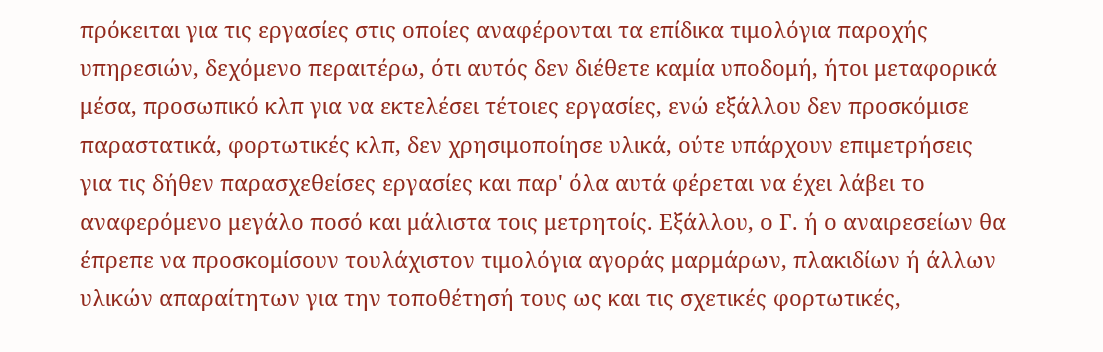πρόκειται για τις εργασίες στις οποίες αναφέρονται τα επίδικα τιμολόγια παροχής υπηρεσιών, δεχόμενο περαιτέρω, ότι αυτός δεν διέθετε καμία υποδομή, ήτοι μεταφορικά μέσα, προσωπικό κλπ για να εκτελέσει τέτοιες εργασίες, ενώ εξάλλου δεν προσκόμισε παραστατικά, φορτωτικές κλπ, δεν χρησιμοποίησε υλικά, ούτε υπάρχουν επιμετρήσεις για τις δήθεν παρασχεθείσες εργασίες και παρ' όλα αυτά φέρεται να έχει λάβει το αναφερόμενο μεγάλο ποσό και μάλιστα τοις μετρητοίς. Εξάλλου, ο Γ. ή ο αναιρεσείων θα έπρεπε να προσκομίσουν τουλάχιστον τιμολόγια αγοράς μαρμάρων, πλακιδίων ή άλλων υλικών απαραίτητων για την τοποθέτησή τους ως και τις σχετικές φορτωτικές,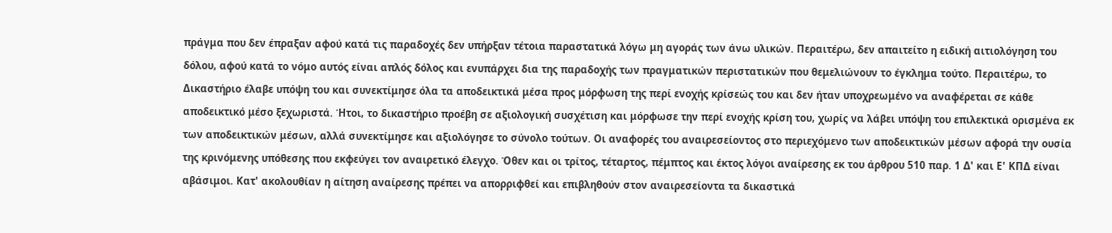πράγμα που δεν έπραξαν αφού κατά τις παραδοχές δεν υπήρξαν τέτοια παραστατικά λόγω μη αγοράς των άνω υλικών. Περαιτέρω, δεν απαιτείτο η ειδική αιτιολόγηση του δόλου, αφού κατά το νόμο αυτός είναι απλός δόλος και ενυπάρχει δια της παραδοχής των πραγματικών περιστατικών που θεμελιώνουν το έγκλημα τούτο. Περαιτέρω, το Δικαστήριο έλαβε υπόψη του και συνεκτίμησε όλα τα αποδεικτικά μέσα προς μόρφωση της περί ενοχής κρίσεώς του και δεν ήταν υποχρεωμένο να αναφέρεται σε κάθε αποδεικτικό μέσο ξεχωριστά. Ήτοι, το δικαστήριο προέβη σε αξιολογική συσχέτιση και μόρφωσε την περί ενοχής κρίση του, χωρίς να λάβει υπόψη του επιλεκτικά ορισμένα εκ των αποδεικτικών μέσων, αλλά συνεκτίμησε και αξιολόγησε το σύνολο τούτων. Οι αναφορές του αναιρεσείοντος στο περιεχόμενο των αποδεικτικών μέσων αφορά την ουσία της κρινόμενης υπόθεσης που εκφεύγει τον αναιρετικό έλεγχο. Όθεν και οι τρίτος, τέταρτος, πέμπτος και έκτος λόγοι αναίρεσης εκ του άρθρου 510 παρ. 1 Δ' και Ε' ΚΠΔ είναι αβάσιμοι. Κατ' ακολουθίαν η αίτηση αναίρεσης πρέπει να απορριφθεί και επιβληθούν στον αναιρεσείοντα τα δικαστικά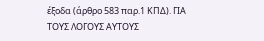έξοδα (άρθρο 583 παρ.1 ΚΠΔ). ΓΙΑ ΤΟΥΣ ΛΟΓΟΥΣ ΑΥΤΟΥΣ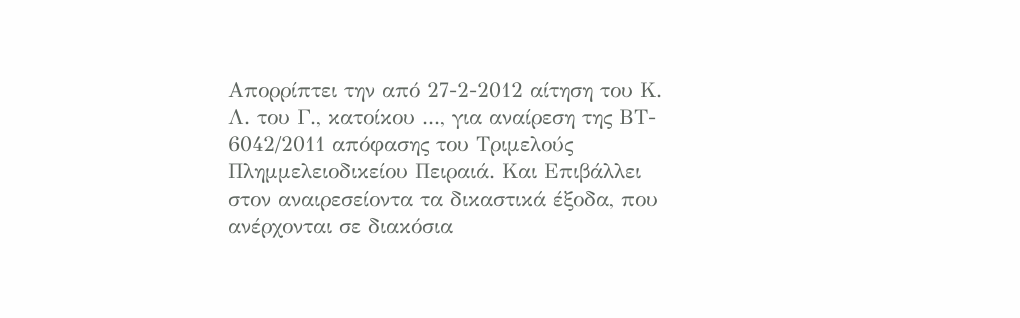Απορρίπτει την από 27-2-2012 αίτηση του Κ. Λ. του Γ., κατοίκου ..., για αναίρεση της ΒΤ- 6042/2011 απόφασης του Τριμελούς Πλημμελειοδικείου Πειραιά. Και Επιβάλλει στον αναιρεσείοντα τα δικαστικά έξοδα, που ανέρχονται σε διακόσια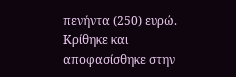πενήντα (250) ευρώ. Κρίθηκε και αποφασίσθηκε στην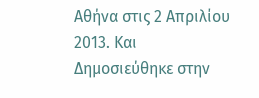Αθήνα στις 2 Απριλίου 2013. Και Δημοσιεύθηκε στην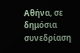Αθήνα, σε δημόσια συνεδρίαση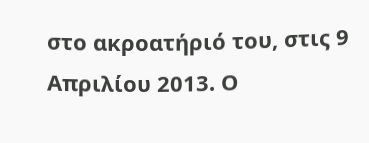στο ακροατήριό του, στις 9 Απριλίου 2013. Ο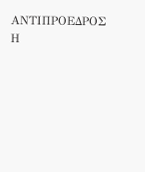ΑΝΤΙΠΡΟΕΔΡΟΣ Η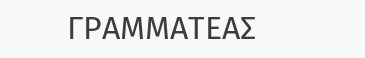ΓΡΑΜΜΑΤΕΑΣ